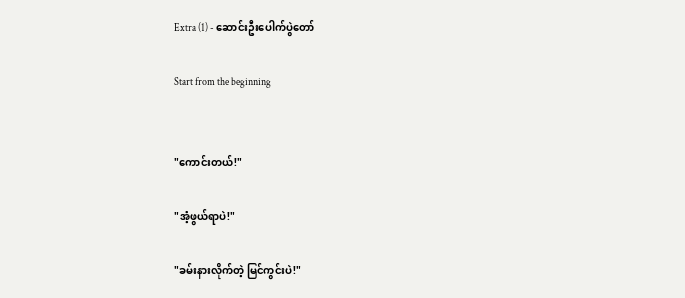Extra (1) - ဆောင်းဦးပေါက်ပွဲတော်

Start from the beginning


"ကောင်းတယ်!"

"အံ့ဖွယ်ရာပဲ!"

"ခမ်းနားလိုက်တဲ့ မြင်ကွင်းပဲ!"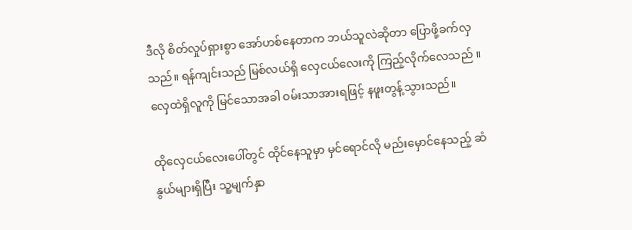ဒီလို စိတ်လှုပ်ရှားစွာ အော်ဟစ်နေတာက ဘယ်သူလဲဆိုတာ ပြောဖို့ခက်လှသည်။ ရန်ကျင်းသည် မြစ်လယ်ရှိ လှေငယ်လေးကို ကြည့်လိုက်လေသည် ။ လှေထဲရှိလူကို မြင်သောအခါ ဝမ်းသာအားရဖြင့် နဖူးတွန့်သွားသည်။

ထိုလှေငယ်လေးပေါ်တွင် ထိုင်နေသူမှာ မှင်ရောင်လို မည်းမှောင်နေသည့် ဆံနွယ်များရှိပြီး သူ့မျက်နှာ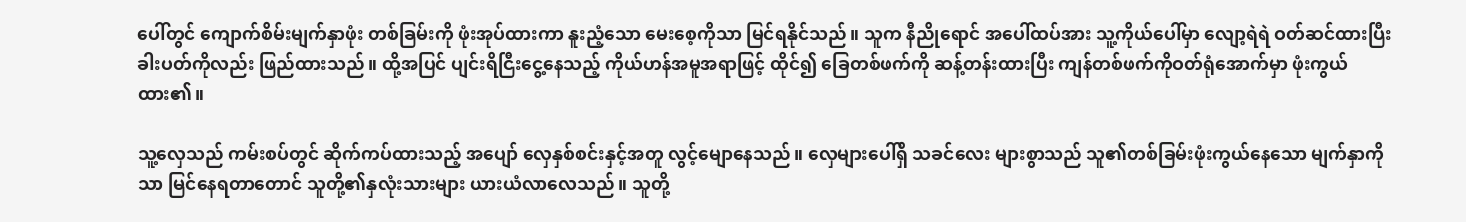ပေါ်တွင် ကျောက်စိမ်းမျက်နှာဖုံး တစ်ခြမ်းကို ဖုံးအုပ်ထားကာ နူးညံ့သော မေးစေ့ကိုသာ မြင်ရနိုင်သည်။ သူက နီညိုရောင် အပေါ်ထပ်အား သူ့ကိုယ်ပေါ်မှာ လျော့ရဲရဲ ဝတ်ဆင်ထားပြီး ခါးပတ်ကိုလည်း ဖြည်ထားသည်။ ထို့အပြင် ပျင်းရိငြီးငွေ့နေသည့် ကိုယ်ဟန်အမူအရာဖြင့် ထိုင်၍ ခြေတစ်ဖက်ကို ဆန့်တန်းထားပြီး ကျန်တစ်ဖက်ကိုဝတ်ရုံအောက်မှာ ဖုံးကွယ်ထား၏။

သူ့လှေသည် ကမ်းစပ်တွင် ဆိုက်ကပ်ထားသည့် အပျော် လှေနှစ်စင်းနှင့်အတူ လွင့်မျောနေသည်။ လှေများပေါ်ရှိ သခင်လေး များစွာသည် သူ၏တစ်ခြမ်းဖုံးကွယ်နေသော မျက်နှာကိုသာ မြင်နေရတာတောင် သူတို့၏နှလုံးသားများ ယားယံလာလေသည်။ သူတို့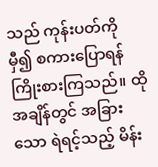သည် ကုန်းပတ်ကို မှီ၍ စကားပြောရန် ကြိုးစားကြသည်။ ထိုအချိန်တွင် အခြားသော ရဲရင့်သည့် မိန်း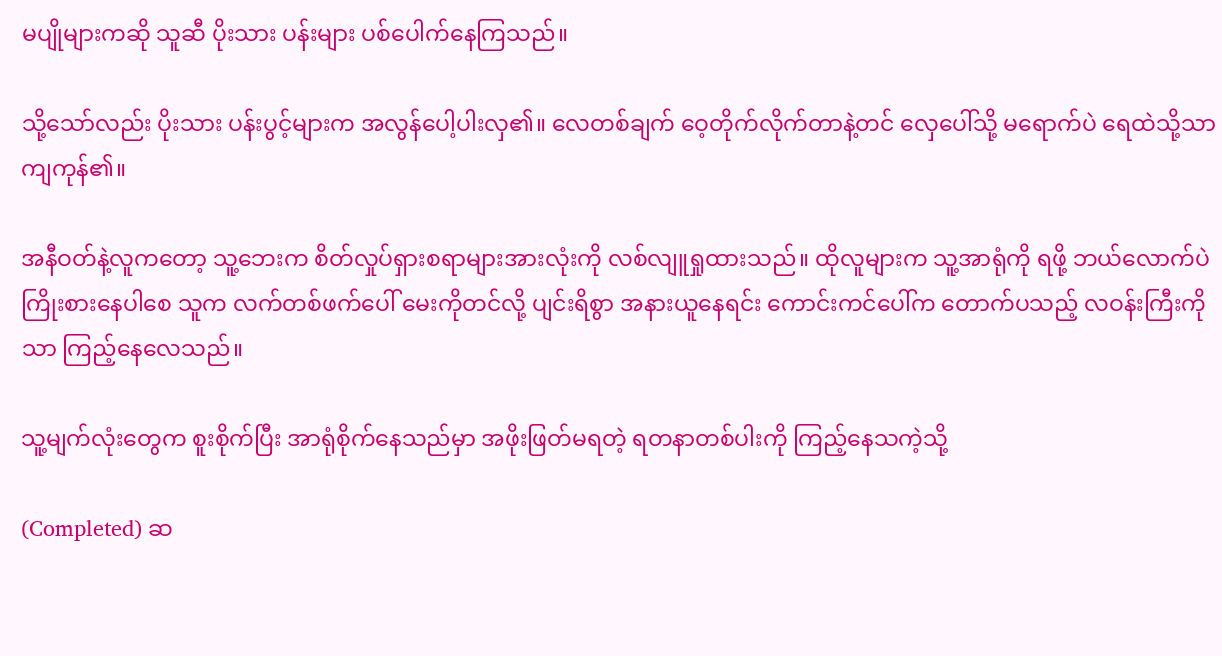မပျိုများကဆို သူဆီ ပိုးသား ပန်းများ ပစ်ပေါက်နေကြသည်။

သို့သော်လည်း ပိုးသား ပန်းပွင့်များက အလွန်ပေါ့ပါးလှ၏။ လေတစ်ချက် ဝေ့တိုက်လိုက်တာနဲ့တင် လှေပေါ်သို့ မရောက်ပဲ ရေထဲသို့သာ ကျကုန်၏။

အနီဝတ်နဲ့လူကတော့ သူ့ဘေးက စိတ်လှုပ်ရှားစရာများအားလုံးကို လစ်လျူရှုထားသည်။ ထိုလူများက သူ့အာရုံကို ရဖို့ ဘယ်လောက်ပဲ ကြိုးစားနေပါစေ သူက လက်တစ်ဖက်ပေါ် မေးကိုတင်လို့ ပျင်းရိစွာ အနားယူနေရင်း ကောင်းကင်ပေါ်က တောက်ပသည့် လဝန်းကြီးကိုသာ ကြည့်နေလေသည်။

သူ့မျက်လုံးတွေက စူးစိုက်ပြီး အာရုံစိုက်နေသည်မှာ အဖိုးဖြတ်မရတဲ့ ရတနာတစ်ပါးကို ကြည့်နေသကဲ့သို့

(Completed) ဆ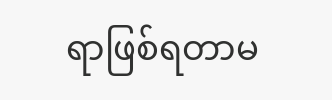ရာဖြစ်ရတာမ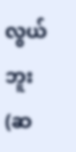လွယ်ဘူး (ဆ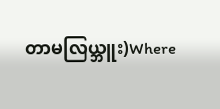တာမလြယ္ဘူး)Where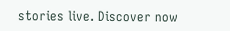stories live. Discover now